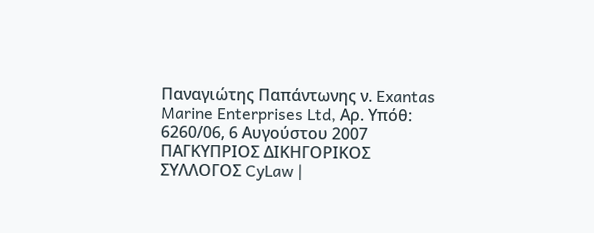Παναγιώτης Παπάντωνης ν. Exantas Marine Enterprises Ltd, Αρ. Υπόθ: 6260/06, 6 Αυγούστου 2007 ΠΑΓΚΥΠΡΙΟΣ ΔΙΚΗΓΟΡΙΚΟΣ ΣΥΛΛΟΓΟΣ CyLaw |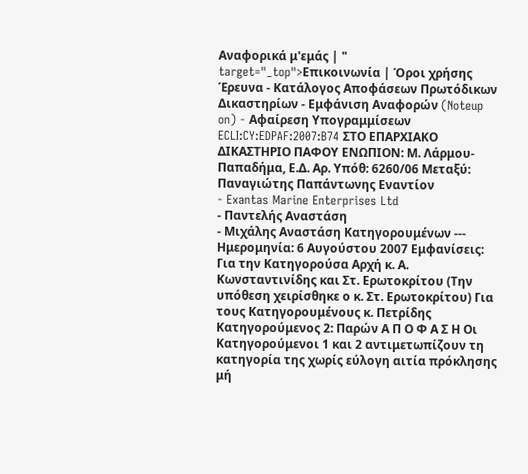Αναφορικά μ'εμάς | " target="_top">Επικοινωνία | Όροι χρήσης Έρευνα - Κατάλογος Αποφάσεων Πρωτόδικων Δικαστηρίων - Εμφάνιση Αναφορών (Noteup on) - Αφαίρεση Υπογραμμίσεων ECLI:CY:EDPAF:2007:B74 ΣΤΟ ΕΠΑΡΧΙΑΚΟ ΔΙΚΑΣΤΗΡΙΟ ΠΑΦΟΥ ΕΝΩΠΙΟΝ: Μ. Λάρμου-Παπαδήμα, Ε.Δ. Αρ. Υπόθ: 6260/06 Μεταξύ: Παναγιώτης Παπάντωνης Εναντίον
- Exantas Marine Enterprises Ltd
- Παντελής Αναστάση
- Μιχάλης Αναστάση Κατηγορουμένων --- Ημερομηνία: 6 Αυγούστου 2007 Εμφανίσεις: Για την Κατηγορούσα Αρχή κ. Α. Κωνσταντινίδης και Στ. Ερωτοκρίτου (Την υπόθεση χειρίσθηκε ο κ. Στ. Ερωτοκρίτου) Για τους Κατηγορουμένους κ. Πετρίδης Κατηγορούμενος 2: Παρών Α Π Ο Φ Α Σ Η Οι Κατηγορούμενοι 1 και 2 αντιμετωπίζουν τη κατηγορία της χωρίς εύλογη αιτία πρόκλησης μή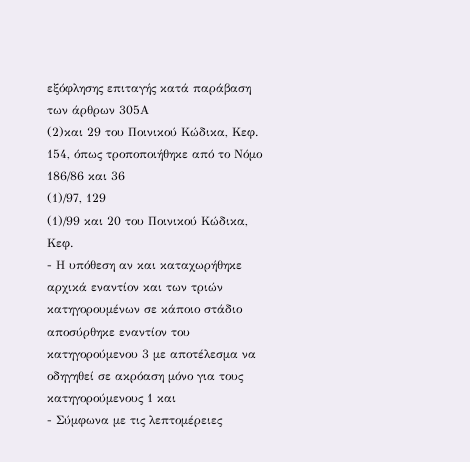εξόφλησης επιταγής κατά παράβαση των άρθρων 305Α
(2)και 29 του Ποινικού Κώδικα, Κεφ. 154, όπως τροποποιήθηκε από το Νόμο 186/86 και 36
(1)/97, 129
(1)/99 και 20 του Ποινικού Κώδικα, Κεφ.
- Η υπόθεση αν και καταχωρήθηκε αρχικά εναντίον και των τριών κατηγορουμένων σε κάποιο στάδιο αποσύρθηκε εναντίον του κατηγορούμενου 3 με αποτέλεσμα να οδηγηθεί σε ακρόαση μόνο για τους κατηγορούμενους 1 και
- Σύμφωνα με τις λεπτομέρειες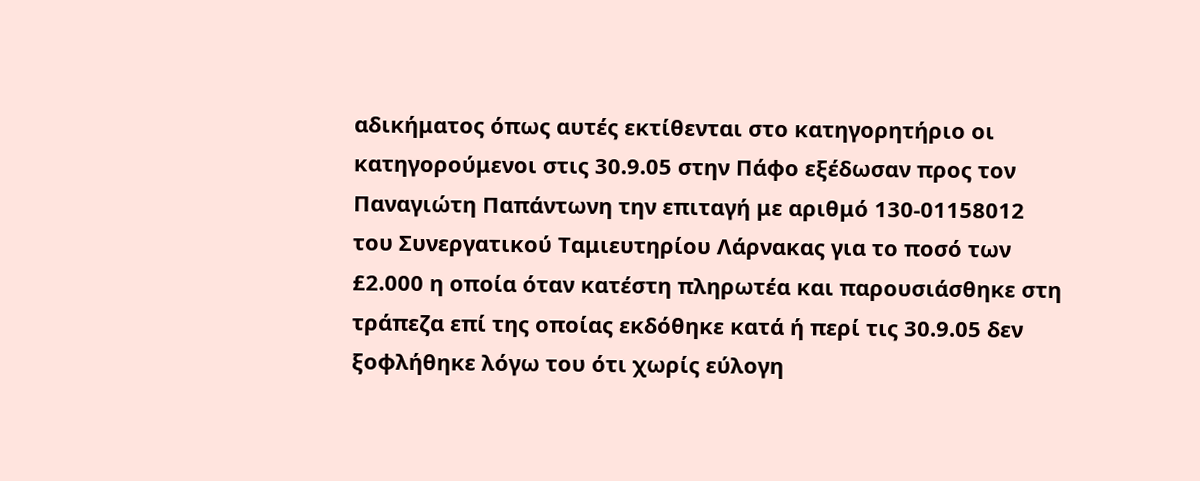αδικήματος όπως αυτές εκτίθενται στο κατηγορητήριο οι κατηγορούμενοι στις 30.9.05 στην Πάφο εξέδωσαν προς τον Παναγιώτη Παπάντωνη την επιταγή με αριθμό 130-01158012 του Συνεργατικού Ταμιευτηρίου Λάρνακας για το ποσό των £2.000 η οποία όταν κατέστη πληρωτέα και παρουσιάσθηκε στη τράπεζα επί της οποίας εκδόθηκε κατά ή περί τις 30.9.05 δεν ξοφλήθηκε λόγω του ότι χωρίς εύλογη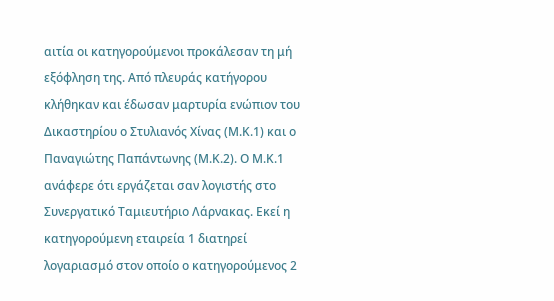αιτία οι κατηγορούμενοι προκάλεσαν τη μή εξόφληση της. Από πλευράς κατήγορου κλήθηκαν και έδωσαν μαρτυρία ενώπιον του Δικαστηρίου ο Στυλιανός Χίνας (Μ.Κ.1) και ο Παναγιώτης Παπάντωνης (Μ.Κ.2). Ο Μ.Κ.1 ανάφερε ότι εργάζεται σαν λογιστής στο Συνεργατικό Ταμιευτήριο Λάρνακας. Εκεί η κατηγορούμενη εταιρεία 1 διατηρεί λογαριασμό στον οποίο ο κατηγορούμενος 2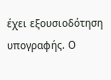έχει εξουσιοδότηση υπογραφής. Ο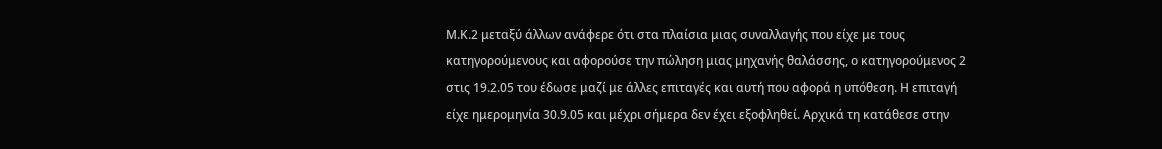Μ.Κ.2 μεταξύ άλλων ανάφερε ότι στα πλαίσια μιας συναλλαγής που είχε με τους κατηγορούμενους και αφορούσε την πώληση μιας μηχανής θαλάσσης, ο κατηγορούμενος 2 στις 19.2.05 του έδωσε μαζί με άλλες επιταγές και αυτή που αφορά η υπόθεση. Η επιταγή είχε ημερομηνία 30.9.05 και μέχρι σήμερα δεν έχει εξοφληθεί. Αρχικά τη κατάθεσε στην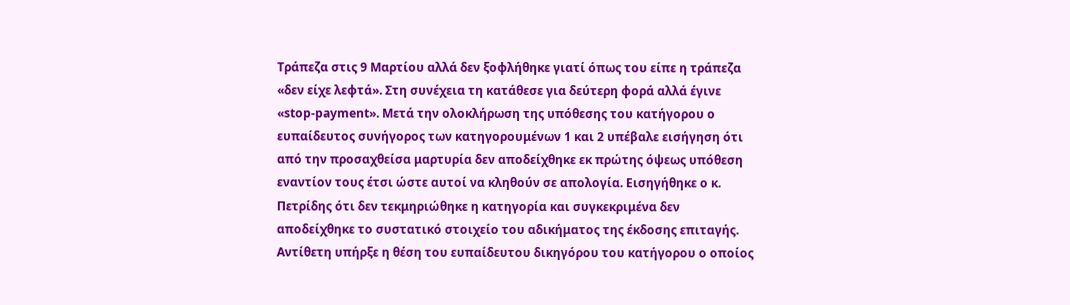Τράπεζα στις 9 Μαρτίου αλλά δεν ξοφλήθηκε γιατί όπως του είπε η τράπεζα «δεν είχε λεφτά». Στη συνέχεια τη κατάθεσε για δεύτερη φορά αλλά έγινε «stop-payment». Μετά την ολοκλήρωση της υπόθεσης του κατήγορου ο ευπαίδευτος συνήγορος των κατηγορουμένων 1 και 2 υπέβαλε εισήγηση ότι από την προσαχθείσα μαρτυρία δεν αποδείχθηκε εκ πρώτης όψεως υπόθεση εναντίον τους έτσι ώστε αυτοί να κληθούν σε απολογία. Εισηγήθηκε ο κ. Πετρίδης ότι δεν τεκμηριώθηκε η κατηγορία και συγκεκριμένα δεν αποδείχθηκε το συστατικό στοιχείο του αδικήματος της έκδοσης επιταγής. Αντίθετη υπήρξε η θέση του ευπαίδευτου δικηγόρου του κατήγορου ο οποίος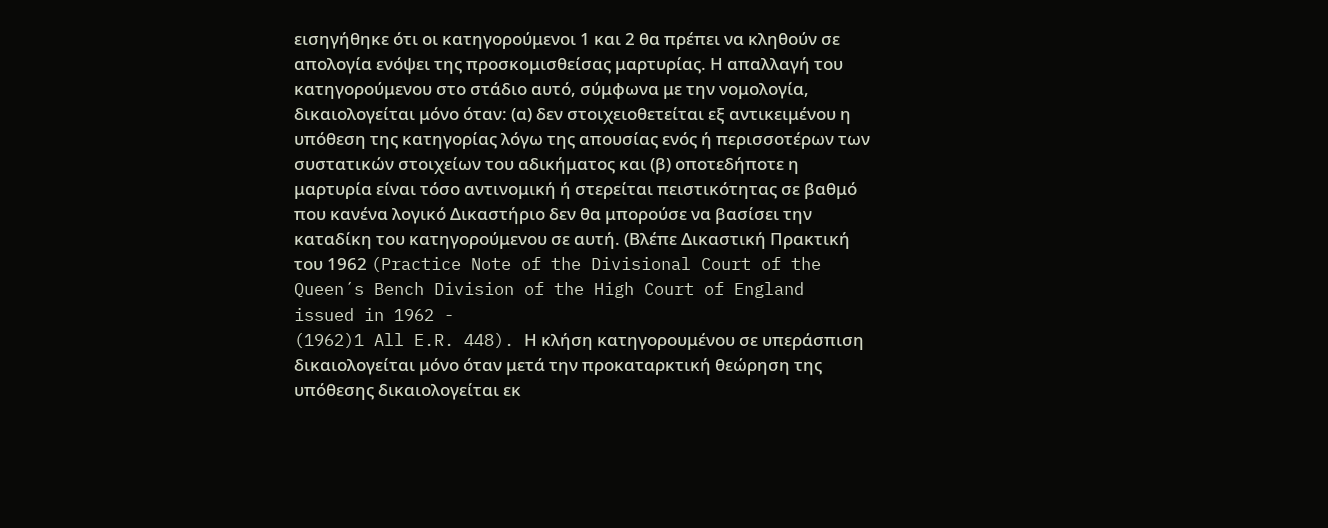εισηγήθηκε ότι οι κατηγορούμενοι 1 και 2 θα πρέπει να κληθούν σε απολογία ενόψει της προσκομισθείσας μαρτυρίας. Η απαλλαγή του κατηγορούμενου στο στάδιο αυτό, σύμφωνα με την νομολογία, δικαιολογείται μόνο όταν: (α) δεν στοιχειοθετείται εξ αντικειμένου η υπόθεση της κατηγορίας λόγω της απουσίας ενός ή περισσοτέρων των συστατικών στοιχείων του αδικήματος και (β) οποτεδήποτε η μαρτυρία είναι τόσο αντινομική ή στερείται πειστικότητας σε βαθμό που κανένα λογικό Δικαστήριο δεν θα μπορούσε να βασίσει την καταδίκη του κατηγορούμενου σε αυτή. (Βλέπε Δικαστική Πρακτική του 1962 (Practice Note of the Divisional Court of the Queen´s Bench Division of the High Court of England issued in 1962 -
(1962)1 All E.R. 448). Η κλήση κατηγορουμένου σε υπεράσπιση δικαιολογείται μόνο όταν μετά την προκαταρκτική θεώρηση της υπόθεσης δικαιολογείται εκ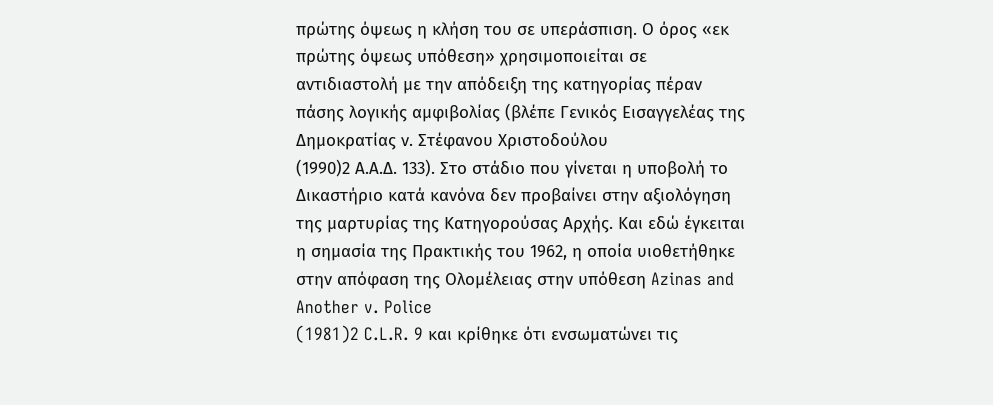πρώτης όψεως η κλήση του σε υπεράσπιση. Ο όρος «εκ πρώτης όψεως υπόθεση» χρησιμοποιείται σε αντιδιαστολή με την απόδειξη της κατηγορίας πέραν πάσης λογικής αμφιβολίας (βλέπε Γενικός Εισαγγελέας της Δημοκρατίας ν. Στέφανου Χριστοδούλου
(1990)2 Α.Α.Δ. 133). Στο στάδιο που γίνεται η υποβολή το Δικαστήριο κατά κανόνα δεν προβαίνει στην αξιολόγηση της μαρτυρίας της Κατηγορούσας Αρχής. Και εδώ έγκειται η σημασία της Πρακτικής του 1962, η οποία υιοθετήθηκε στην απόφαση της Ολομέλειας στην υπόθεση Azinas and Another v. Police
(1981)2 C.L.R. 9 και κρίθηκε ότι ενσωματώνει τις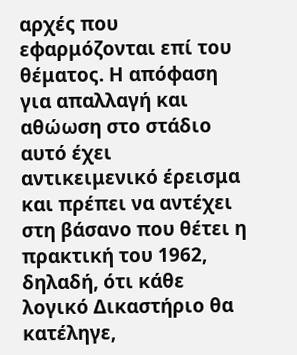αρχές που εφαρμόζονται επί του θέματος. Η απόφαση για απαλλαγή και αθώωση στο στάδιο αυτό έχει αντικειμενικό έρεισμα και πρέπει να αντέχει στη βάσανο που θέτει η πρακτική του 1962, δηλαδή, ότι κάθε λογικό Δικαστήριο θα κατέληγε,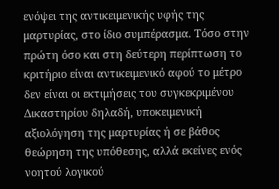ενόψει της αντικειμενικής υφής της μαρτυρίας, στο ίδιο συμπέρασμα. Τόσο στην πρώτη όσο και στη δεύτερη περίπτωση το κριτήριο είναι αντικειμενικό αφού το μέτρο δεν είναι οι εκτιμήσεις του συγκεκριμένου Δικαστηρίου δηλαδή, υποκειμενική αξιολόγηση της μαρτυρίας ή σε βάθος θεώρηση της υπόθεσης, αλλά εκείνες ενός νοητού λογικού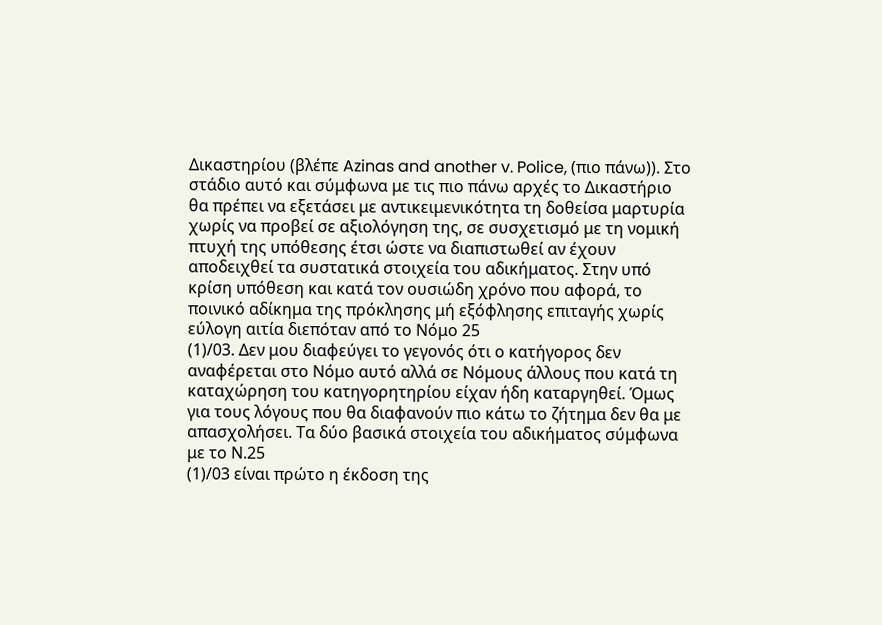Δικαστηρίου (βλέπε Azinas and another v. Police, (πιο πάνω)). Στο στάδιο αυτό και σύμφωνα με τις πιο πάνω αρχές το Δικαστήριο θα πρέπει να εξετάσει με αντικειμενικότητα τη δοθείσα μαρτυρία χωρίς να προβεί σε αξιολόγηση της, σε συσχετισμό με τη νομική πτυχή της υπόθεσης έτσι ώστε να διαπιστωθεί αν έχουν αποδειχθεί τα συστατικά στοιχεία του αδικήματος. Στην υπό κρίση υπόθεση και κατά τον ουσιώδη χρόνο που αφορά, το ποινικό αδίκημα της πρόκλησης μή εξόφλησης επιταγής χωρίς εύλογη αιτία διεπόταν από το Νόμο 25
(1)/03. Δεν μου διαφεύγει το γεγονός ότι ο κατήγορος δεν αναφέρεται στο Νόμο αυτό αλλά σε Νόμους άλλους που κατά τη καταχώρηση του κατηγορητηρίου είχαν ήδη καταργηθεί. Όμως για τους λόγους που θα διαφανούν πιο κάτω το ζήτημα δεν θα με απασχολήσει. Τα δύο βασικά στοιχεία του αδικήματος σύμφωνα με το Ν.25
(1)/03 είναι πρώτο η έκδοση της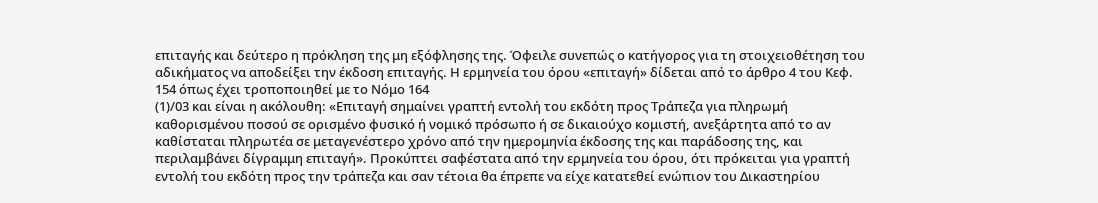επιταγής και δεύτερο η πρόκληση της μη εξόφλησης της. Όφειλε συνεπώς ο κατήγορος για τη στοιχειοθέτηση του αδικήματος να αποδείξει την έκδοση επιταγής. Η ερμηνεία του όρου «επιταγή» δίδεται από το άρθρο 4 του Κεφ. 154 όπως έχει τροποποιηθεί με το Νόμο 164
(1)/03 και είναι η ακόλουθη: «Επιταγή σημαίνει γραπτή εντολή του εκδότη προς Τράπεζα για πληρωμή καθορισμένου ποσού σε ορισμένο φυσικό ή νομικό πρόσωπο ή σε δικαιούχο κομιστή, ανεξάρτητα από το αν καθίσταται πληρωτέα σε μεταγενέστερο χρόνο από την ημερομηνία έκδοσης της και παράδοσης της, και περιλαμβάνει δίγραμμη επιταγή». Προκύπτει σαφέστατα από την ερμηνεία του όρου, ότι πρόκειται για γραπτή εντολή του εκδότη προς την τράπεζα και σαν τέτοια θα έπρεπε να είχε κατατεθεί ενώπιον του Δικαστηρίου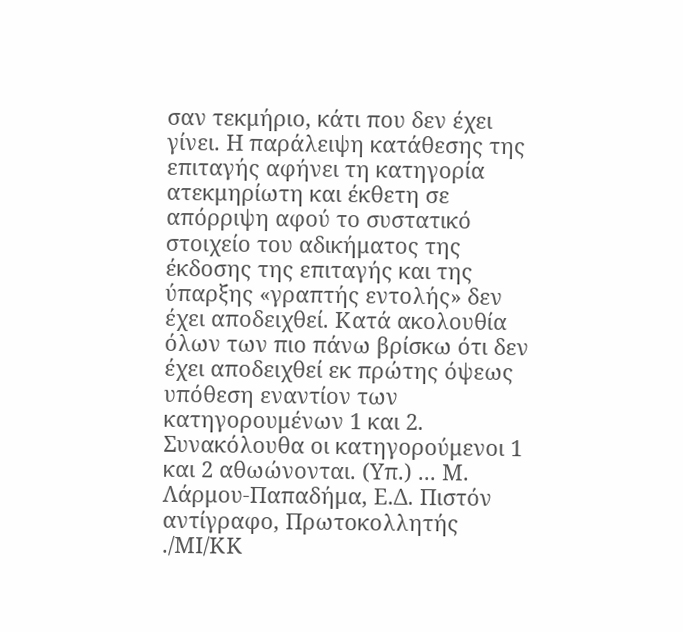σαν τεκμήριο, κάτι που δεν έχει γίνει. Η παράλειψη κατάθεσης της επιταγής αφήνει τη κατηγορία ατεκμηρίωτη και έκθετη σε απόρριψη αφού το συστατικό στοιχείο του αδικήματος της έκδοσης της επιταγής και της ύπαρξης «γραπτής εντολής» δεν έχει αποδειχθεί. Κατά ακολουθία όλων των πιο πάνω βρίσκω ότι δεν έχει αποδειχθεί εκ πρώτης όψεως υπόθεση εναντίον των κατηγορουμένων 1 και 2. Συνακόλουθα οι κατηγορούμενοι 1 και 2 αθωώνονται. (Υπ.) ... Μ. Λάρμου-Παπαδήμα, Ε.Δ. Πιστόν αντίγραφο, Πρωτοκολλητής ./ΜΙ/ΚΚ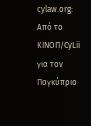cylaw.org: Από το ΚΙΝOΠ/CyLii για τον Παγκύπριο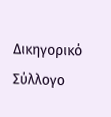Δικηγορικό Σύλλογο